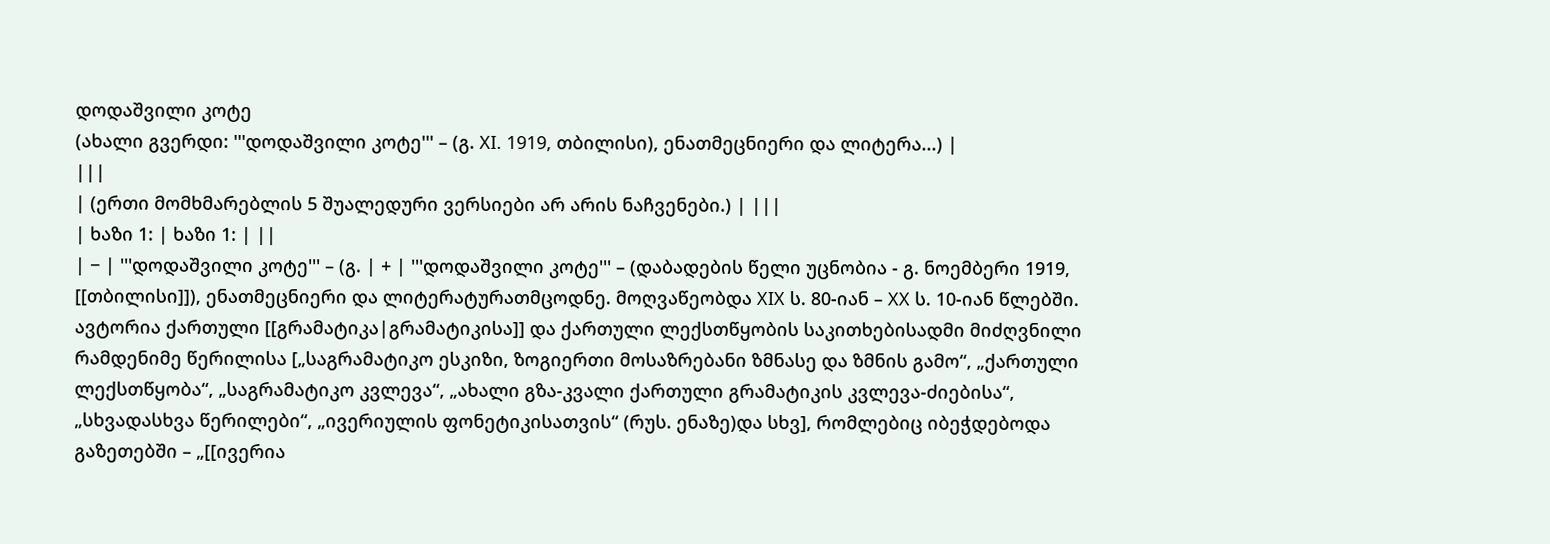დოდაშვილი კოტე
(ახალი გვერდი: '''დოდაშვილი კოტე''' – (გ. XI. 1919, თბილისი), ენათმეცნიერი და ლიტერა...) |
|||
| (ერთი მომხმარებლის 5 შუალედური ვერსიები არ არის ნაჩვენები.) | |||
| ხაზი 1: | ხაზი 1: | ||
| − | '''დოდაშვილი კოტე''' – (გ. | + | '''დოდაშვილი კოტე''' – (დაბადების წელი უცნობია - გ. ნოემბერი 1919, [[თბილისი]]), ენათმეცნიერი და ლიტერატურათმცოდნე. მოღვაწეობდა XIX ს. 80-იან – XX ს. 10-იან წლებში. ავტორია ქართული [[გრამატიკა|გრამატიკისა]] და ქართული ლექსთწყობის საკითხებისადმი მიძღვნილი რამდენიმე წერილისა [„საგრამატიკო ესკიზი, ზოგიერთი მოსაზრებანი ზმნასე და ზმნის გამო“, „ქართული ლექსთწყობა“, „საგრამატიკო კვლევა“, „ახალი გზა-კვალი ქართული გრამატიკის კვლევა-ძიებისა“, „სხვადასხვა წერილები“, „ივერიულის ფონეტიკისათვის“ (რუს. ენაზე)და სხვ], რომლებიც იბეჭდებოდა გაზეთებში – „[[ივერია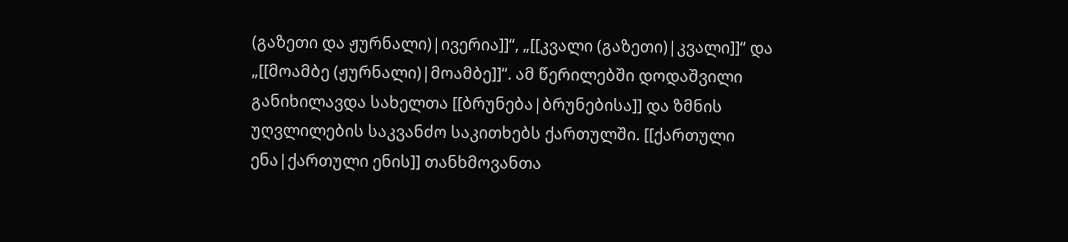(გაზეთი და ჟურნალი)|ივერია]]“, „[[კვალი (გაზეთი)|კვალი]]“ და „[[მოამბე (ჟურნალი)|მოამბე]]“. ამ წერილებში დოდაშვილი განიხილავდა სახელთა [[ბრუნება|ბრუნებისა]] და ზმნის უღვლილების საკვანძო საკითხებს ქართულში. [[ქართული ენა|ქართული ენის]] თანხმოვანთა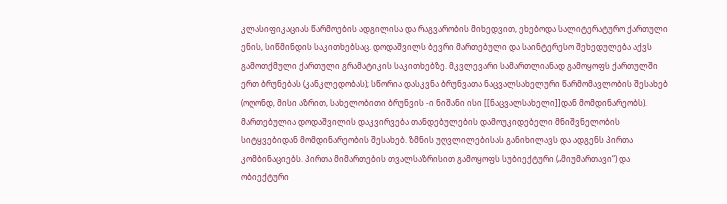კლასიფიკაციას წარმოების ადგილისა და რაგვარობის მიხედვით, ეხებოდა სალიტერატურო ქართული ენის, სიწმინდის საკითხებსაც. დოდაშვილს ბევრი მართებული და საინტერესო შეხედულება აქვს გამოთქმული ქართული გრამატიკის საკითხებზე. მკვლევარი სამართლიანად გამოყოფს ქართულში ერთ ბრუნებას (კანკლედობას); სწორია დასკვნა ბრუნვათა ნაცვალსახელური წარმომავლობის შესახებ (ოღონდ, მისი აზრით, სახელობითი ბრუნვის -ი ნიშანი ისი [[ნაცვალსახელი]]დან მომდინარეობს). მართებულია დოდაშვილის დაკვირვება თანდებულების დამოუკიდებელი მნიშვნელობის სიტყვებიდან მომდინარეობის შესახებ. ზმნის უღვლილებისას განიხილავს და ადგენს პირთა კომბინაციებს. პირთა მიმართების თვალსაზრისით გამოყოფს სუბიექტური („მიუმართავი“) და ობიექტური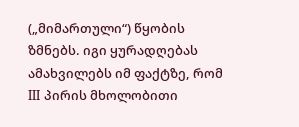(„მიმართული“) წყობის ზმნებს. იგი ყურადღებას ამახვილებს იმ ფაქტზე, რომ III პირის მხოლობითი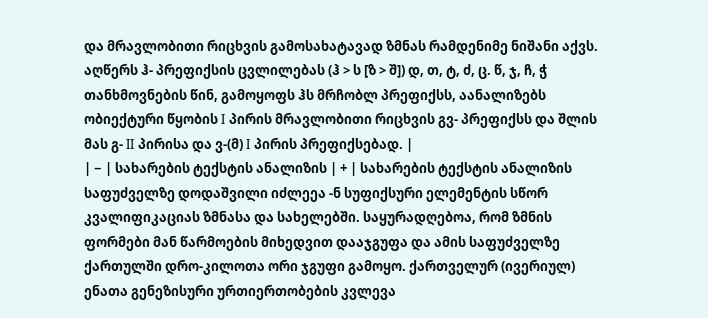და მრავლობითი რიცხვის გამოსახატავად ზმნას რამდენიმე ნიშანი აქვს. აღწერს ჰ- პრეფიქსის ცვლილებას (ჰ > ს [ზ > შ]) დ, თ, ტ, ძ, ც. წ, ჯ, ჩ, ჭ თანხმოვნების წინ, გამოყოფს ჰს მრჩობლ პრეფიქსს, აანალიზებს ობიექტური წყობის I პირის მრავლობითი რიცხვის გვ- პრეფიქსს და შლის მას გ- II პირისა და ვ-(მ) I პირის პრეფიქსებად. |
| − | სახარების ტექსტის ანალიზის | + | სახარების ტექსტის ანალიზის საფუძველზე დოდაშვილი იძლეეა -ნ სუფიქსური ელემენტის სწორ კვალიფიკაციას ზმნასა და სახელებში. საყურადღებოა, რომ ზმნის ფორმები მან წარმოების მიხედვით დააჯგუფა და ამის საფუძველზე ქართულში დრო-კილოთა ორი ჯგუფი გამოყო. ქართველურ (ივერიულ) ენათა გენეზისური ურთიერთობების კვლევა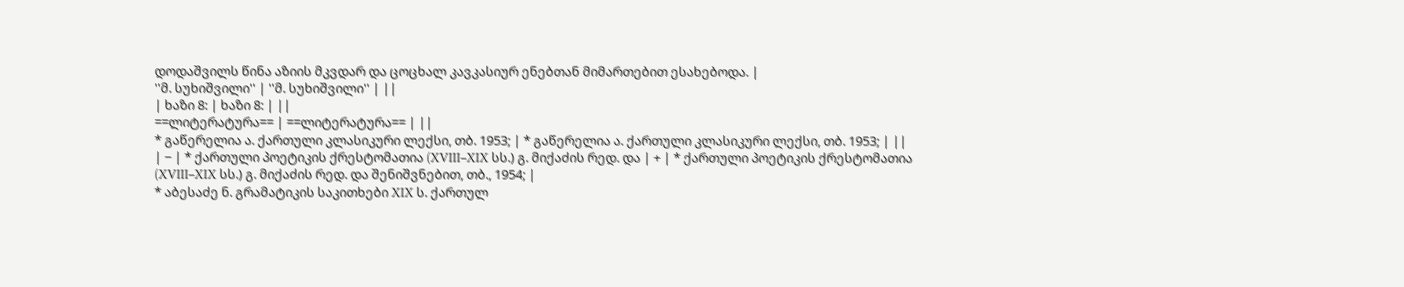დოდაშვილს წინა აზიის მკვდარ და ცოცხალ კავკასიურ ენებთან მიმართებით ესახებოდა. |
''მ. სუხიშვილი'' | ''მ. სუხიშვილი'' | ||
| ხაზი 8: | ხაზი 8: | ||
==ლიტერატურა== | ==ლიტერატურა== | ||
* გაწერელია ა. ქართული კლასიკური ლექსი, თბ. 1953; | * გაწერელია ა. ქართული კლასიკური ლექსი, თბ. 1953; | ||
| − | * ქართული პოეტიკის ქრესტომათია (XVIII–XIX სს.) გ. მიქაძის რედ. და | + | * ქართული პოეტიკის ქრესტომათია (XVIII–XIX სს.) გ. მიქაძის რედ. და შენიშვნებით, თბ., 1954; |
* აბესაძე ნ. გრამატიკის საკითხები XIX ს. ქართულ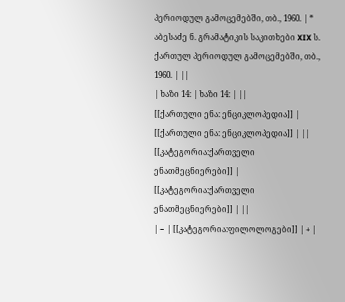პერიოდულ გამოცემებში, თბ., 1960. | * აბესაძე ნ. გრამატიკის საკითხები XIX ს. ქართულ პერიოდულ გამოცემებში, თბ., 1960. | ||
| ხაზი 14: | ხაზი 14: | ||
[[ქართული ენა: ენციკლოპედია]] | [[ქართული ენა: ენციკლოპედია]] | ||
[[კატეგორია:ქართველი ენათმეცნიერები]] | [[კატეგორია:ქართველი ენათმეცნიერები]] | ||
| − | [[კატეგორია:ფილოლოგები]] | + |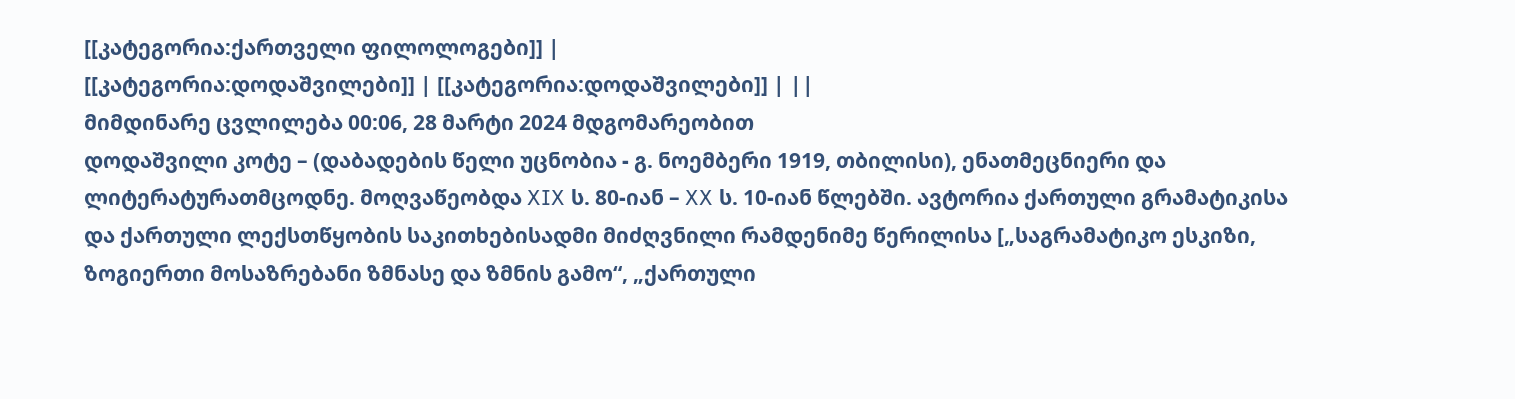[[კატეგორია:ქართველი ფილოლოგები]] |
[[კატეგორია:დოდაშვილები]] | [[კატეგორია:დოდაშვილები]] | ||
მიმდინარე ცვლილება 00:06, 28 მარტი 2024 მდგომარეობით
დოდაშვილი კოტე – (დაბადების წელი უცნობია - გ. ნოემბერი 1919, თბილისი), ენათმეცნიერი და ლიტერატურათმცოდნე. მოღვაწეობდა XIX ს. 80-იან – XX ს. 10-იან წლებში. ავტორია ქართული გრამატიკისა და ქართული ლექსთწყობის საკითხებისადმი მიძღვნილი რამდენიმე წერილისა [„საგრამატიკო ესკიზი, ზოგიერთი მოსაზრებანი ზმნასე და ზმნის გამო“, „ქართული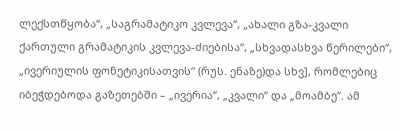ლექსთწყობა“, „საგრამატიკო კვლევა“, „ახალი გზა-კვალი ქართული გრამატიკის კვლევა-ძიებისა“, „სხვადასხვა წერილები“, „ივერიულის ფონეტიკისათვის“ (რუს. ენაზე)და სხვ], რომლებიც იბეჭდებოდა გაზეთებში – „ივერია“, „კვალი“ და „მოამბე“. ამ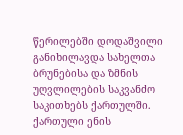წერილებში დოდაშვილი განიხილავდა სახელთა ბრუნებისა და ზმნის უღვლილების საკვანძო საკითხებს ქართულში. ქართული ენის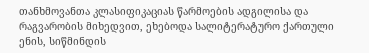თანხმოვანთა კლასიფიკაციას წარმოების ადგილისა და რაგვარობის მიხედვით, ეხებოდა სალიტერატურო ქართული ენის, სიწმინდის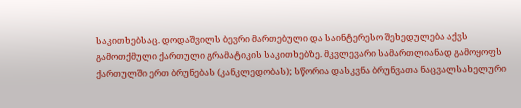საკითხებსაც. დოდაშვილს ბევრი მართებული და საინტერესო შეხედულება აქვს გამოთქმული ქართული გრამატიკის საკითხებზე. მკვლევარი სამართლიანად გამოყოფს ქართულში ერთ ბრუნებას (კანკლედობას); სწორია დასკვნა ბრუნვათა ნაცვალსახელური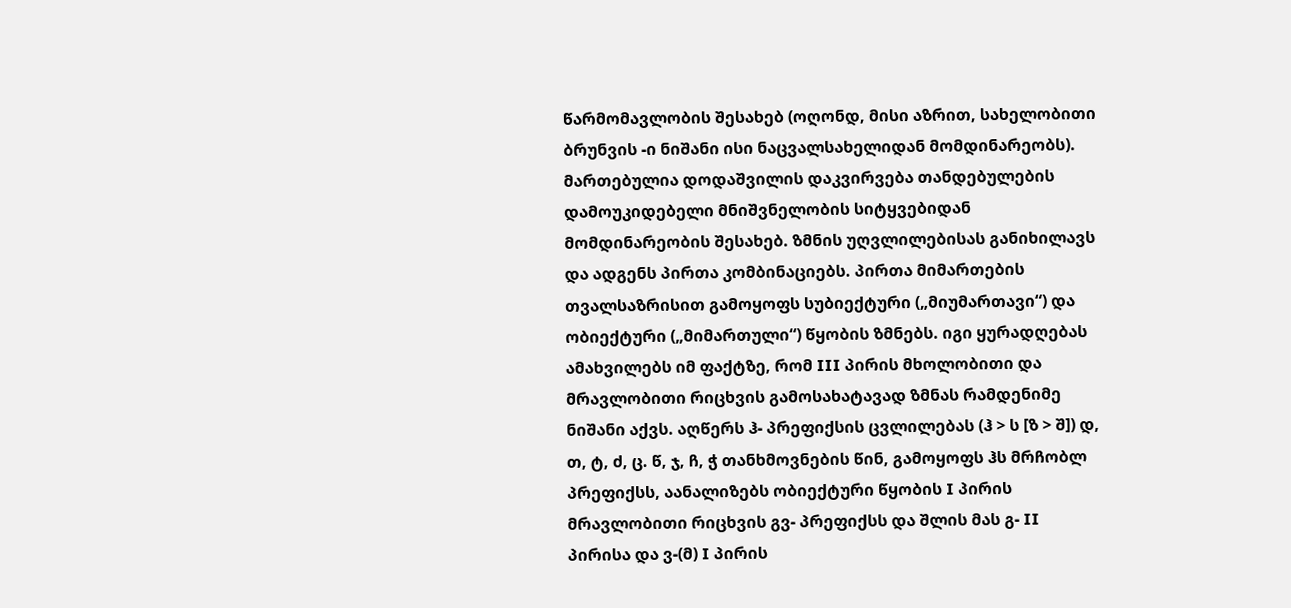წარმომავლობის შესახებ (ოღონდ, მისი აზრით, სახელობითი ბრუნვის -ი ნიშანი ისი ნაცვალსახელიდან მომდინარეობს). მართებულია დოდაშვილის დაკვირვება თანდებულების დამოუკიდებელი მნიშვნელობის სიტყვებიდან მომდინარეობის შესახებ. ზმნის უღვლილებისას განიხილავს და ადგენს პირთა კომბინაციებს. პირთა მიმართების თვალსაზრისით გამოყოფს სუბიექტური („მიუმართავი“) და ობიექტური („მიმართული“) წყობის ზმნებს. იგი ყურადღებას ამახვილებს იმ ფაქტზე, რომ III პირის მხოლობითი და მრავლობითი რიცხვის გამოსახატავად ზმნას რამდენიმე ნიშანი აქვს. აღწერს ჰ- პრეფიქსის ცვლილებას (ჰ > ს [ზ > შ]) დ, თ, ტ, ძ, ც. წ, ჯ, ჩ, ჭ თანხმოვნების წინ, გამოყოფს ჰს მრჩობლ პრეფიქსს, აანალიზებს ობიექტური წყობის I პირის მრავლობითი რიცხვის გვ- პრეფიქსს და შლის მას გ- II პირისა და ვ-(მ) I პირის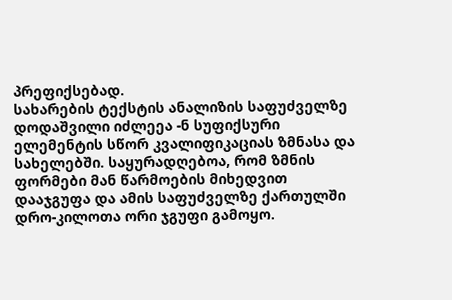პრეფიქსებად.
სახარების ტექსტის ანალიზის საფუძველზე დოდაშვილი იძლეეა -ნ სუფიქსური ელემენტის სწორ კვალიფიკაციას ზმნასა და სახელებში. საყურადღებოა, რომ ზმნის ფორმები მან წარმოების მიხედვით დააჯგუფა და ამის საფუძველზე ქართულში დრო-კილოთა ორი ჯგუფი გამოყო.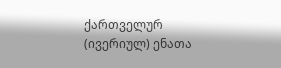ქართველურ (ივერიულ) ენათა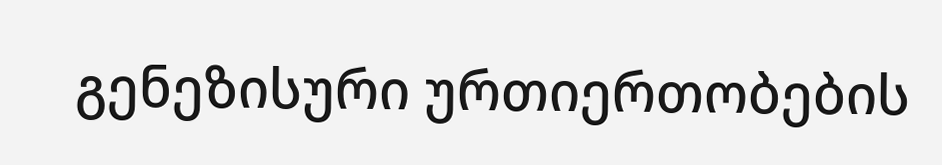გენეზისური ურთიერთობების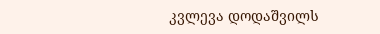კვლევა დოდაშვილს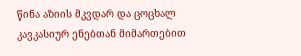წინა აზიის მკვდარ და ცოცხალ კავკასიურ ენებთან მიმართებით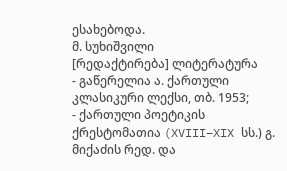ესახებოდა.
მ. სუხიშვილი
[რედაქტირება] ლიტერატურა
- გაწერელია ა. ქართული კლასიკური ლექსი, თბ. 1953;
- ქართული პოეტიკის ქრესტომათია (XVIII–XIX სს.) გ. მიქაძის რედ. და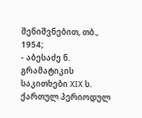შენიშვნებით, თბ., 1954;
- აბესაძე ნ. გრამატიკის საკითხები XIX ს. ქართულ პერიოდულ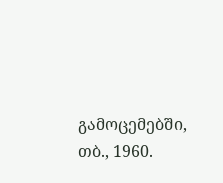გამოცემებში, თბ., 1960.